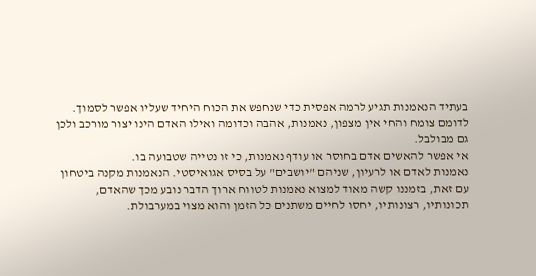בעתיד הנאמנות תגיע לרמה אפסית כדי שנחפש את הכוח היחיד שעליו אפשר לסמוך.
לדומם צומח והחי אין מצפון, נאמנות, אהבה וכדומה ואילו האדם הינו יצור מורכב ולכן גם מבולבל.
אי אפשר להאשים אדם בחוסר או עודף נאמנות, כי זו נטייה שטבועה בו.
נאמנות לאדם או לרעיון, שניהם "יושבים" על בסיס אגואיסטי. הנאמנות מקנה ביטחון עם זאת, בזמננו קשה מאוד למצוא נאמנות לטווח ארוך הדבר נובע מכך שהאדם, תכונותיו, רצונותיו, יחסו לחיים משתנים כל הזמן והוא מצוי במערבולת.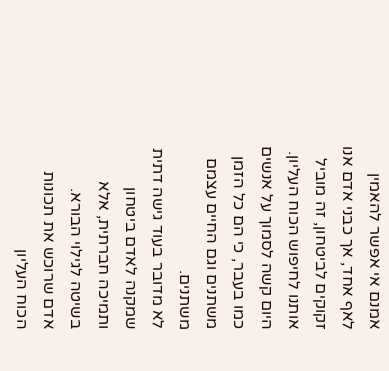אמנם אי אפשר להאמין לאף אחד, אך כבני אדם אנו זקוקים לביטחון, זה מוביל אותנו לחיפוש הכוח העליון.
היום קשה לסמוך על אנשים כמו בעבר, כי הם כל הזמן משתנים וגם החיים עצמם משתנים.
לא מדובר בעוד גישה דתית שמקנה לאדם ביטחון ותמיכה חברתית, אלא בשיטה לגילוי הבורא.
אדם שרוכש את תכונות הכוח העליון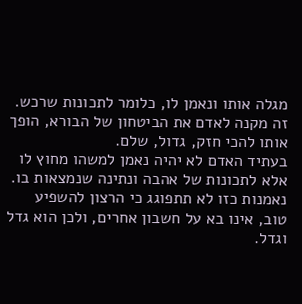מגלה אותו ונאמן לו, כלומר לתכונות שרכש. זה מקנה לאדם את הביטחון של הבורא, הופך אותו להכי חזק, גדול, שלם.
בעתיד האדם לא יהיה נאמן למשהו מחוץ לו אלא לתכונות של אהבה ונתינה שנמצאות בו. נאמנות כזו לא תתפוגג כי הרצון להשפיע טוב, אינו בא על חשבון אחרים, ולכן הוא גדל וגדל.